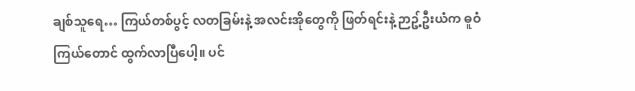ချစ်သူရေ… ကြယ်တစ်ပွင့် လတခြမ်းနဲ့ အလင်းအိုတွေကို ဖြတ်ရင်းနဲ့ ဉာဥ့်ဦးယံက ဓူဝံကြယ်တောင် ထွက်လာပြီပေါ့။ ပင်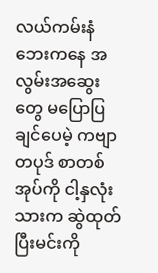လယ်ကမ်းနံဘေးကနေ အလွမ်းအဆွေးတွေ မပြောပြချင်ပေမဲ့ ကဗျာတပုဒ် စာတစ်အုပ်ကို ငါ့နှလုံးသားက ဆွဲထုတ်ပြီးမင်းကို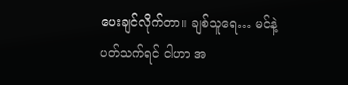ပေးချင်လိုက်တာ။ ချစ်သူရေ… မင်နဲ့ ပတ်သက်ရင် ငါဟာ အ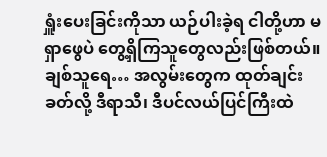ရှူံးပေးခြင်းကိုသာ ယဉ်ပါးခဲ့ရ ငါတို့ဟာ မရှာဖွေပဲ တွေ့ရှိကြသူတွေလည်းဖြစ်တယ်။ ချစ်သူရေ… အလွမ်းတွေက ထုတ်ချင်းခတ်လို့ ဒီရာသီ၊ ဒီပင်လယ်ပြင်ကြီးထဲ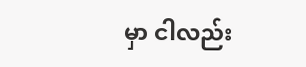မှာ ငါလည်း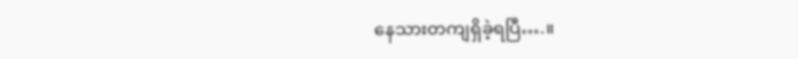နေသားတကျရှိခဲ့ရပြီ….။